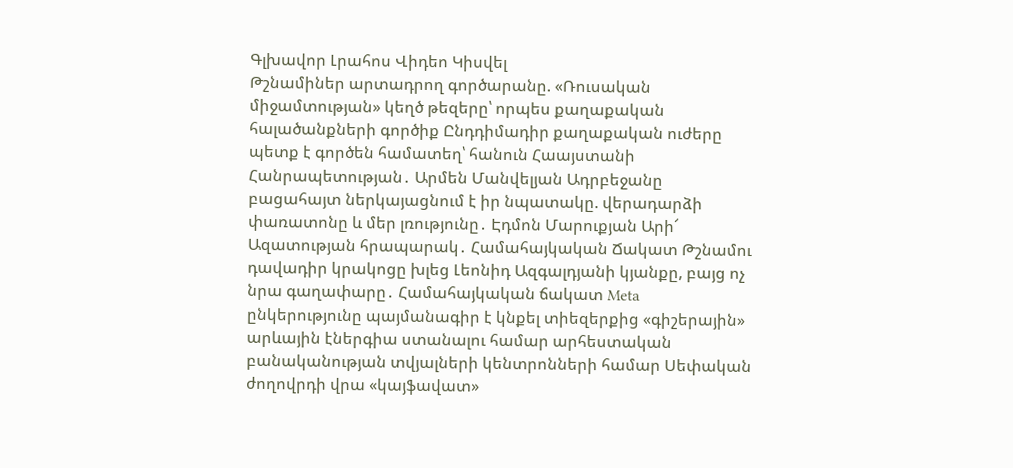Գլխավոր Լրահոս Վիդեո Կիսվել
Թշնամիներ արտադրող գործարանը. «Ռուսական միջամտության» կեղծ թեզերը՝ որպես քաղաքական հալածանքների գործիք Ընդդիմադիր քաղաքական ուժերը պետք է գործեն համատեղ՝ հանուն Հաայստանի Հանրապետության․ Արմեն Մանվելյան Ադրբեջանը բացահայտ ներկայացնում է իր նպատակը. վերադարձի փառատոնը և մեր լռությունը․ Էդմոն Մարուքյան Արի՜ Ազատության հրապարակ․ Համահայկական Ճակատ Թշնամու դավադիր կրակոցը խլեց Լեոնիդ Ազգալդյանի կյանքը, բայց ոչ նրա գաղափարը․ Համահայկական ճակատ Meta ընկերությունը պայմանագիր է կնքել տիեզերքից «գիշերային» արևային էներգիա ստանալու համար արհեստական բանականության տվյալների կենտրոնների համար Սեփական ժողովրդի վրա «կայֆավատ»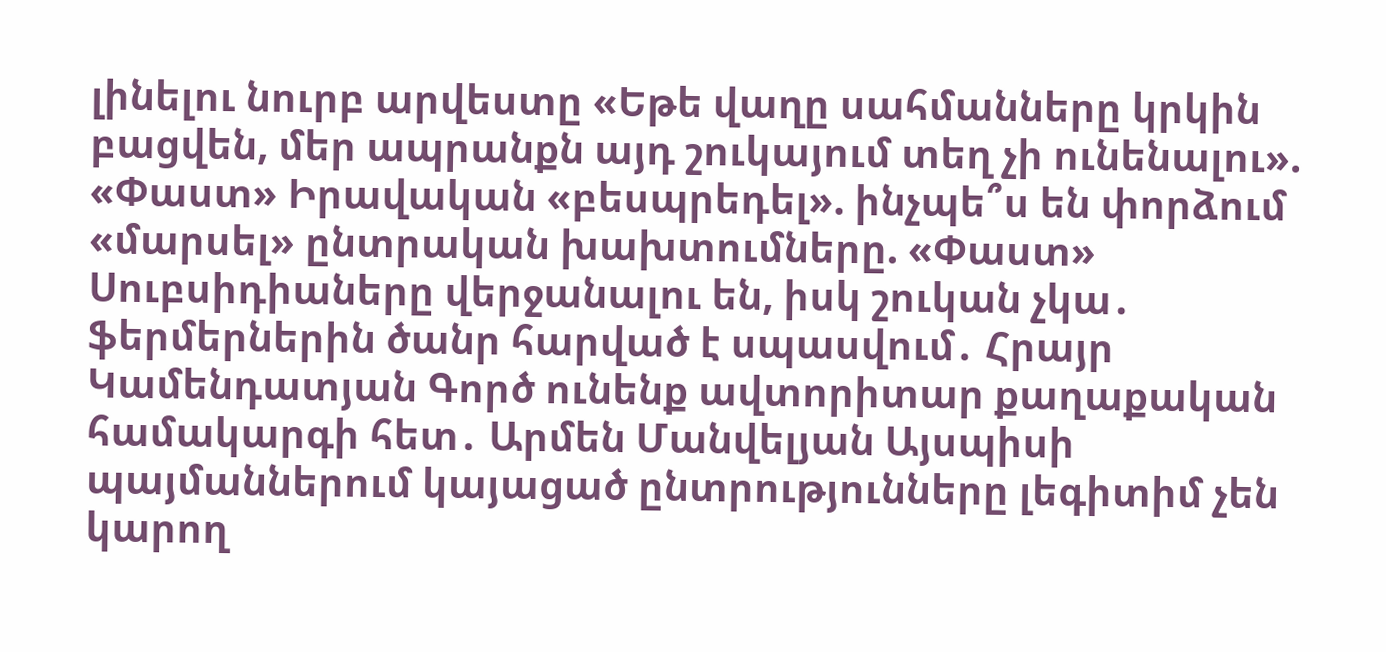լինելու նուրբ արվեստը «Եթե վաղը սահմանները կրկին բացվեն, մեր ապրանքն այդ շուկայում տեղ չի ունենալու». «Փաստ» Իրավական «բեսպրեդել». ինչպե՞ս են փորձում «մարսել» ընտրական խախտումները. «Փաստ» Սուբսիդիաները վերջանալու են, իսկ շուկան չկա․ ֆերմերներին ծանր հարված է սպասվում․ Հրայր Կամենդատյան Գործ ունենք ավտորիտար քաղաքական համակարգի հետ․ Արմեն Մանվելյան Այսպիսի պայմաններում կայացած ընտրությունները լեգիտիմ չեն կարող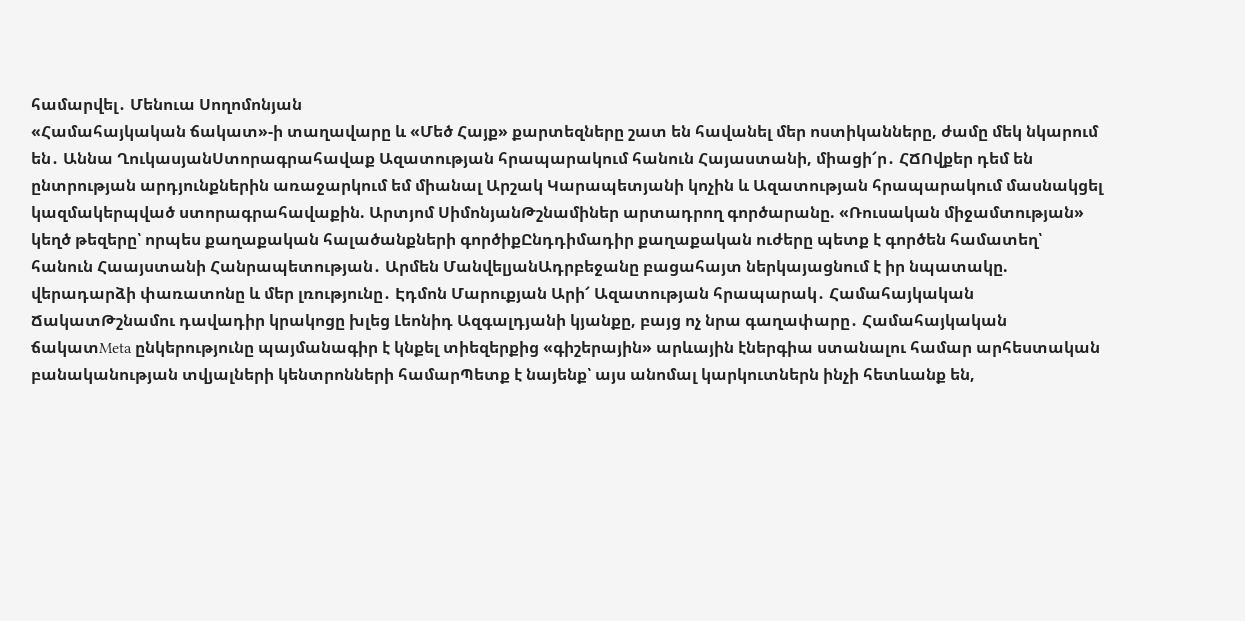համարվել․ Մենուա Սողոմոնյան
«Համահայկական ճակատ»-ի տաղավարը և «Մեծ Հայք» քարտեզները շատ են հավանել մեր ոստիկանները, ժամը մեկ նկարում են․ Աննա ՂուկասյանՍտորագրահավաք Ազատության հրապարակում հանուն Հայաստանի, միացի՜ր․ ՀՃՈվքեր դեմ են ընտրության արդյունքներին առաջարկում եմ միանալ Արշակ Կարապետյանի կոչին և Ազատության հրապարակում մասնակցել կազմակերպված ստորագրահավաքին. Արտյոմ ՍիմոնյանԹշնամիներ արտադրող գործարանը. «Ռուսական միջամտության» կեղծ թեզերը՝ որպես քաղաքական հալածանքների գործիքԸնդդիմադիր քաղաքական ուժերը պետք է գործեն համատեղ՝ հանուն Հաայստանի Հանրապետության․ Արմեն ՄանվելյանԱդրբեջանը բացահայտ ներկայացնում է իր նպատակը. վերադարձի փառատոնը և մեր լռությունը․ Էդմոն Մարուքյան Արի՜ Ազատության հրապարակ․ Համահայկական ՃակատԹշնամու դավադիր կրակոցը խլեց Լեոնիդ Ազգալդյանի կյանքը, բայց ոչ նրա գաղափարը․ Համահայկական ճակատMeta ընկերությունը պայմանագիր է կնքել տիեզերքից «գիշերային» արևային էներգիա ստանալու համար արհեստական բանականության տվյալների կենտրոնների համարՊետք է նայենք՝ այս անոմալ կարկուտներն ինչի հետևանք են,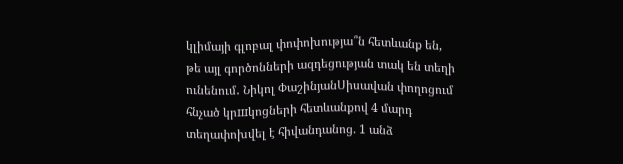կլիմայի գլոբալ փոփոխությա՞ն հետևանք են, թե այլ գործոնների ազդեցության տակ են տեղի ունենում․ Նիկոլ ՓաշինյանՍիսավան փողոցում հնչած կրшկոցների հետևանքով 4 մարդ տեղափոխվել է հիվանդանոց. 1 անձ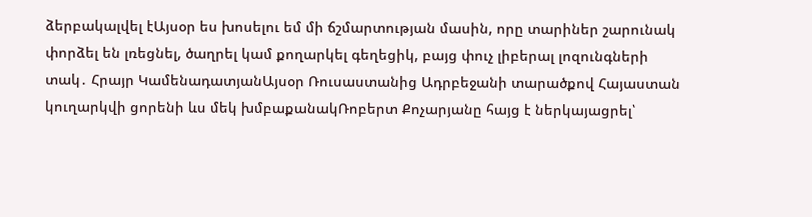ձերբակալվել էԱյսօր ես խոսելու եմ մի ճշմարտության մասին, որը տարիներ շարունակ փորձել են լռեցնել, ծաղրել կամ քողարկել գեղեցիկ, բայց փուչ լիբերալ լոզունգների տակ․ Հրայր ԿամենադատյանԱյսօր Ռուսաստանից Ադրբեջանի տարածքով Հայաստան կուղարկվի ցորենի ևս մեկ խմբաքանակՌոբերտ Քոչարյանը հայց է ներկայացրել՝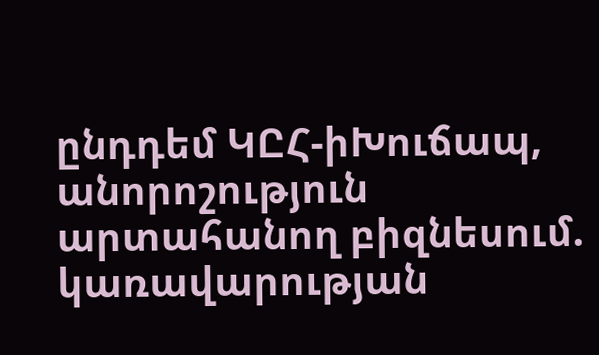ընդդեմ ԿԸՀ-իԽուճապ, անորոշություն արտահանող բիզնեսում. կառավարության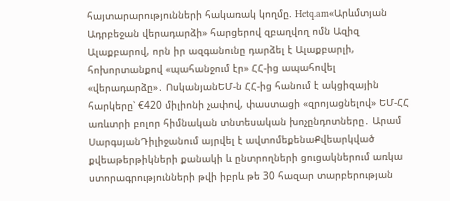հայտարարությունների հակառակ կողմը. Hetq.am«Արևմտյան Ադրբեջան վերադարձի» հարցերով զբաղվող ոմն Ազիզ Ալաքբարով, որն իր ազգանունը դարձել է Ալաքբարլի, հոխորտանքով «պահանջում էր» ՀՀ-ից ապահովել «վերադարձը»․ ՈսկանյանԵՄ-ն ՀՀ-ից հանում է ակցիզային հարկերը՝ €420 միլիոնի չափով, փաստացի «զրոյացնելով» ԵՄ-ՀՀ առևտրի բոլոր հիմնական տնտեսական խոչընդոտները․ Արամ ՍարգսյանԴիլիջանում այրվել է ավտոմեքենաՔվեարկված քվեաթերթիկների քանակի և ընտրողների ցուցակներում առկա ստորագրությունների թվի իբրև թե 30 հազար տարբերության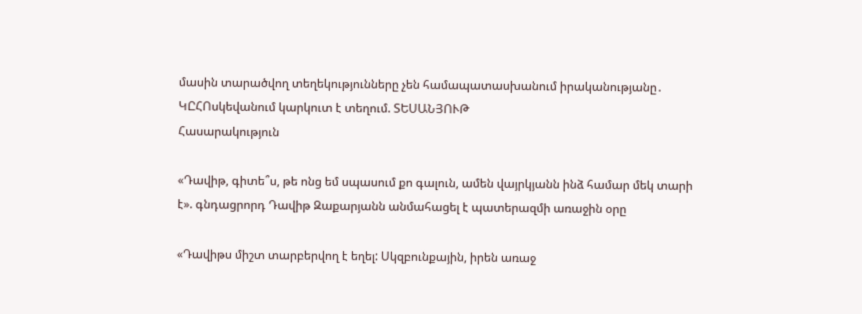մասին տարածվող տեղեկությունները չեն համապատասխանում իրականությանը․ ԿԸՀՈսկեվանում կարկուտ է տեղում. ՏԵՍԱՆՅՈՒԹ
Հասարակություն

«Դավիթ, գիտե՞ս, թե ոնց եմ սպասում քո գալուն, ամեն վայրկյանն ինձ համար մեկ տարի է». գնդացրորդ Դավիթ Զաքարյանն անմահացել է պատերազմի առաջին օրը

«Դավիթս միշտ տարբերվող է եղել: Սկզբունքային, իրեն առաջ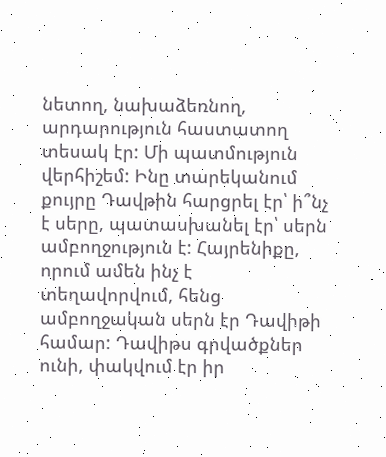նետող, նախաձեռնող, արդարություն հաստատող տեսակ էր: Մի պատմություն վերհիշեմ: Ինը տարեկանում քույրը Դավթին հարցրել էր՝ ի՞նչ է սերը, պատասխանել էր՝ սերն ամբողջություն է: Հայրենիքը, որում ամեն ինչ է տեղավորվում, հենց ամբողջական սերն էր Դավիթի համար: Դավիթս գրվածքներ ունի, փակվում էր իր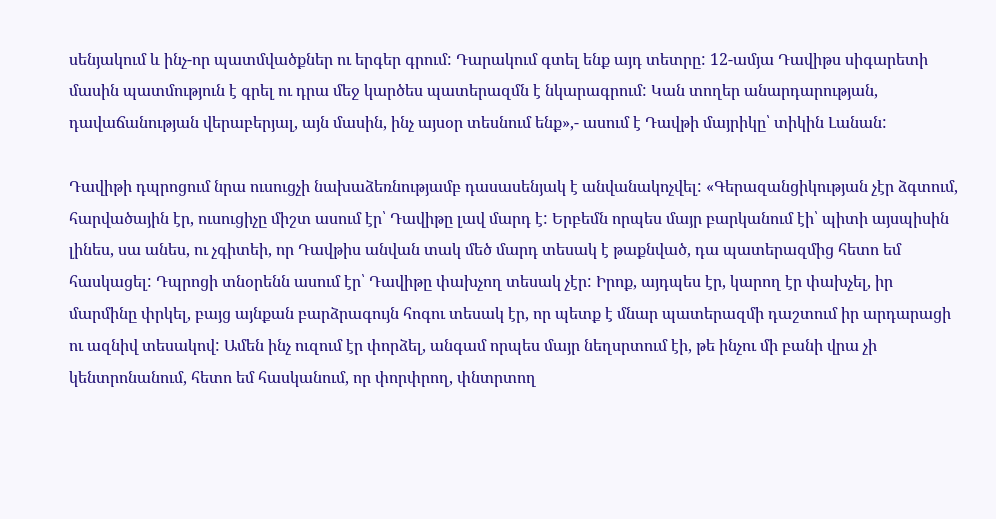սենյակում և ինչ-որ պատմվածքներ ու երգեր գրում: Դարակում գտել ենք այդ տետրը: 12-ամյա Դավիթս սիգարետի մասին պատմություն է գրել ու դրա մեջ կարծես պատերազմն է նկարագրում: Կան տողեր անարդարության, դավաճանության վերաբերյալ, այն մասին, ինչ այսօր տեսնում ենք»,- ասում է Դավթի մայրիկը՝ տիկին Լանան:

Դավիթի դպրոցում նրա ուսուցչի նախաձեռնությամբ դասասենյակ է անվանակոչվել: «Գերազանցիկության չէր ձգտում, հարվածային էր, ուսուցիչը միշտ ասում էր՝ Դավիթը լավ մարդ է: Երբեմն որպես մայր բարկանում էի՝ պիտի այսպիսին լինես, սա անես, ու չգիտեի, որ Դավթիս անվան տակ մեծ մարդ տեսակ է թաքնված, դա պատերազմից հետո եմ հասկացել: Դպրոցի տնօրենն ասում էր՝ Դավիթը փախչող տեսակ չէր: Իրոք, այդպես էր, կարող էր փախչել, իր մարմինը փրկել, բայց այնքան բարձրագույն հոգու տեսակ էր, որ պետք է մնար պատերազմի դաշտում իր արդարացի ու ազնիվ տեսակով: Ամեն ինչ ուզում էր փորձել, անգամ որպես մայր նեղսրտում էի, թե ինչու մի բանի վրա չի կենտրոնանում, հետո եմ հասկանում, որ փորփրող, փնտրտող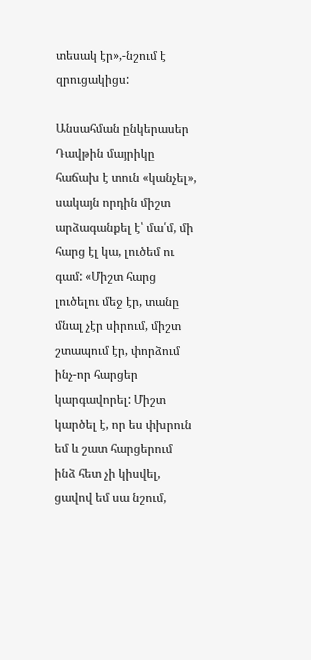տեսակ էր»,-նշում է զրուցակիցս:

Անսահման ընկերասեր Դավթին մայրիկը հաճախ է տուն «կանչել», սակայն որդին միշտ արձագանքել է՝ մա՛մ, մի հարց էլ կա, լուծեմ ու գամ: «Միշտ հարց լուծելու մեջ էր, տանը մնալ չէր սիրում, միշտ շտապում էր, փորձում ինչ-որ հարցեր կարգավորել: Միշտ կարծել է, որ ես փխրուն եմ և շատ հարցերում ինձ հետ չի կիսվել, ցավով եմ սա նշում,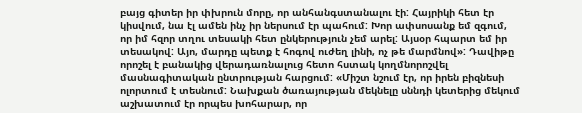բայց գիտեր իր փխրուն մորը, որ անհանգստանալու էի: Հայրիկի հետ էր կիսվում, նա էլ ամեն ինչ իր ներսում էր պահում: Խոր ափսոսանք եմ զգում, որ իմ հզոր տղու տեսակի հետ ընկերություն չեմ արել: Այսօր հպարտ եմ իր տեսակով: Այո, մարդը պետք է հոգով ուժեղ լինի, ոչ թե մարմնով»: Դավիթը որոշել է բանակից վերադառնալուց հետո հստակ կողմնորոշվել մասնագիտական ընտրության հարցում: «Միշտ նշում էր, որ իրեն բիզնեսի ոլորտում է տեսնում: Նախքան ծառայության մեկնելը սննդի կետերից մեկում աշխատում էր որպես խոհարար, որ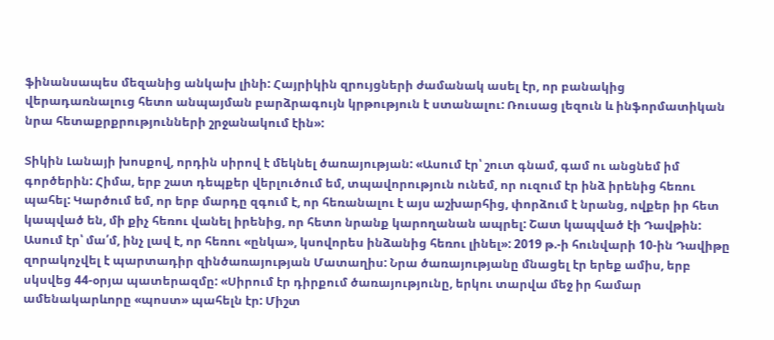ֆինանսապես մեզանից անկախ լինի: Հայրիկին զրույցների ժամանակ ասել էր, որ բանակից վերադառնալուց հետո անպայման բարձրագույն կրթություն է ստանալու: Ռուսաց լեզուն և ինֆորմատիկան նրա հետաքրքրությունների շրջանակում էին»:

Տիկին Լանայի խոսքով, որդին սիրով է մեկնել ծառայության: «Ասում էր՝ շուտ գնամ, գամ ու անցնեմ իմ գործերին: Հիմա, երբ շատ դեպքեր վերլուծում եմ, տպավորություն ունեմ, որ ուզում էր ինձ իրենից հեռու պահել: Կարծում եմ, որ երբ մարդը զգում է, որ հեռանալու է այս աշխարհից, փորձում է նրանց, ովքեր իր հետ կապված են, մի քիչ հեռու վանել իրենից, որ հետո նրանք կարողանան ապրել: Շատ կապված էի Դավթին: Ասում էր՝ մա՛մ, ինչ լավ է, որ հեռու «ընկա», կսովորես ինձանից հեռու լինել»: 2019 թ.-ի հունվարի 10-ին Դավիթը զորակոչվել է պարտադիր զինծառայության Մատաղիս: Նրա ծառայությանը մնացել էր երեք ամիս, երբ սկսվեց 44-օրյա պատերազմը: «Սիրում էր դիրքում ծառայությունը, երկու տարվա մեջ իր համար ամենակարևորը «պոստ» պահելն էր: Միշտ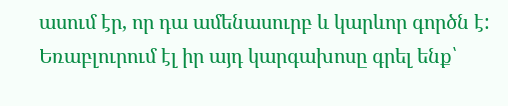ասում էր, որ դա ամենասուրբ և կարևոր գործն է: Եռաբլուրում էլ իր այդ կարգախոսը գրել ենք՝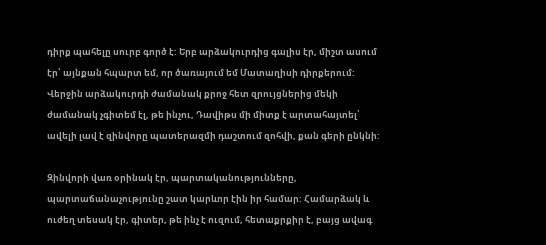դիրք պահելը սուրբ գործ է: Երբ արձակուրդից գալիս էր, միշտ ասում էր՝ այնքան հպարտ եմ, որ ծառայում եմ Մատաղիսի դիրքերում: Վերջին արձակուրդի ժամանակ քրոջ հետ զրույցներից մեկի ժամանակ չգիտեմ էլ, թե ինչու, Դավիթս մի միտք է արտահայտել՝ ավելի լավ է զինվորը պատերազմի դաշտում զոհվի, քան գերի ընկնի:

Զինվորի վառ օրինակ էր, պարտականությունները, պարտաճանաչությունը շատ կարևոր էին իր համար: Համարձակ և ուժեղ տեսակ էր, գիտեր, թե ինչ է ուզում, հետաքրքիր է, բայց ավագ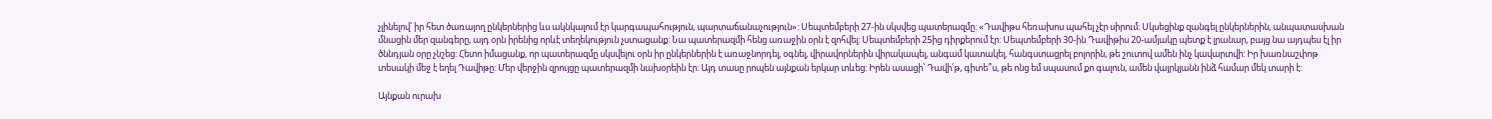չլինելով՝ իր հետ ծառայող ընկերներից ևս ակնկալում էր կարգապահություն, պարտաճանաչություն»: Սեպտեմբերի 27-ին սկսվեց պատերազմը: «Դավիթս հեռախոս պահել չէր սիրում: Սկսեցինք զանգել ընկերներին, անպատասխան մնացին մեր զանգերը, այդ օրն իրենից որևէ տեղեկություն չստացանք: Նա պատերազմի հենց առաջին օրն է զոհվել: Սեպտեմբերի 25ից դիրքերում էր: Սեպտեմբերի 30-ին Դավիթիս 20-ամյակը պետք է լրանար, բայց նա այդպես էլ իր ծննդյան օրը չնշեց: Հետո իմացանք, որ պատերազմը սկսվելու օրն իր ընկերներին է առաջնորդել, օգնել, վիրավորներին վիրակապել, անգամ կատակել, հանգստացրել բոլորին, թե շուտով ամեն ինչ կավարտվի: Իր խառնաշփոթ տեսակի մեջ է եղել Դավիթը: Մեր վերջին զրույցը պատերազմի նախօրեին էր: Այդ տասը րոպեն այնքան երկար տևեց: Իրեն ասացի՝ Դավի՛թ, գիտե՞ս, թե ոնց եմ սպասում քո գալուն, ամեն վայրկյանն ինձ համար մեկ տարի է:

Այնքան ուրախ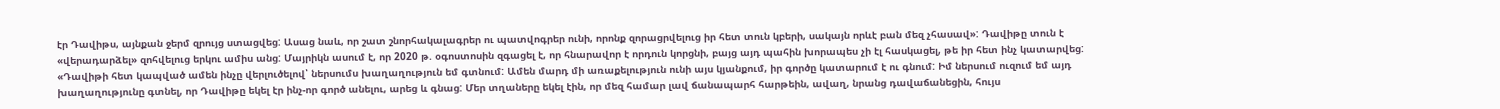էր Դավիթս, այնքան ջերմ զրույց ստացվեց: Ասաց նաև, որ շատ շնորհակալագրեր ու պատվոգրեր ունի, որոնք զորացրվելուց իր հետ տուն կբերի, սակայն որևէ բան մեզ չհասավ»: Դավիթը տուն է «վերադարձել» զոհվելուց երկու ամիս անց: Մայրիկն ասում է, որ 2020 թ. օգոստոսին զգացել է, որ հնարավոր է որդուն կորցնի, բայց այդ պահին խորապես չի էլ հասկացել, թե իր հետ ինչ կատարվեց: «Դավիթի հետ կապված ամեն ինչը վերլուծելով՝ ներսումս խաղաղություն եմ գտնում: Ամեն մարդ մի առաքելություն ունի այս կյանքում, իր գործը կատարում է ու գնում: Իմ ներսում ուզում եմ այդ խաղաղությունը գտնել, որ Դավիթը եկել էր ինչ-որ գործ անելու, արեց և գնաց: Մեր տղաները եկել էին, որ մեզ համար լավ ճանապարհ հարթեին, ավաղ, նրանց դավաճանեցին, հույս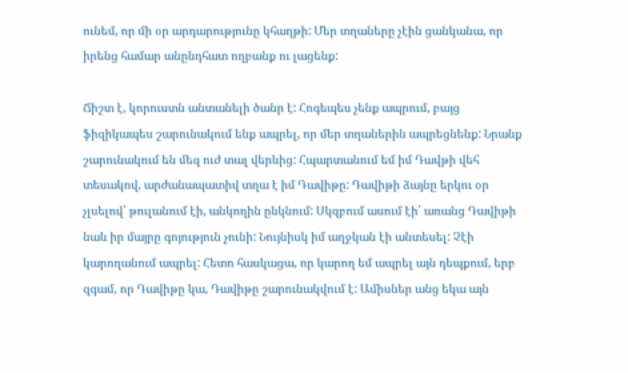ունեմ, որ մի օր արդարությունը կհաղթի: Մեր տղաները չէին ցանկանա, որ իրենց համար անընդհատ ողբանք ու լացենք:

Ճիշտ է, կորուստն անտանելի ծանր է: Հոգեպես չենք ապրում, բայց ֆիզիկապես շարունակում ենք ապրել, որ մեր տղաներին ապրեցնենք: Նրանք շարունակում են մեզ ուժ տալ վերևից: Հպարտանում եմ իմ Դավթի վեհ տեսակով, արժանապատիվ տղա է իմ Դավիթը: Դավիթի ձայնը երկու օր չլսելով՝ թուլանում էի, անկողին ընկնում: Սկզբում ասում էի՝ առանց Դավիթի նաև իր մայրը գոյություն չունի: Նույնիսկ իմ աղջկան էի անտեսել: Չէի կարողանում ապրել: Հետո հասկացա, որ կարող եմ ապրել այն դեպքում, երբ զգամ, որ Դավիթը կա, Դավիթը շարունակվում է: Ամիսներ անց եկա այն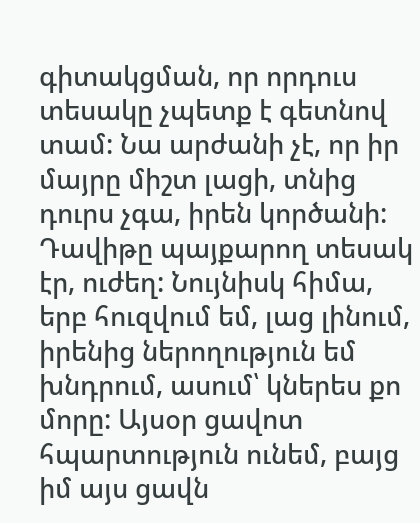գիտակցման, որ որդուս տեսակը չպետք է գետնով տամ: Նա արժանի չէ, որ իր մայրը միշտ լացի, տնից դուրս չգա, իրեն կործանի: Դավիթը պայքարող տեսակ էր, ուժեղ: Նույնիսկ հիմա, երբ հուզվում եմ, լաց լինում, իրենից ներողություն եմ խնդրում, ասում՝ կներես քո մորը: Այսօր ցավոտ հպարտություն ունեմ, բայց իմ այս ցավն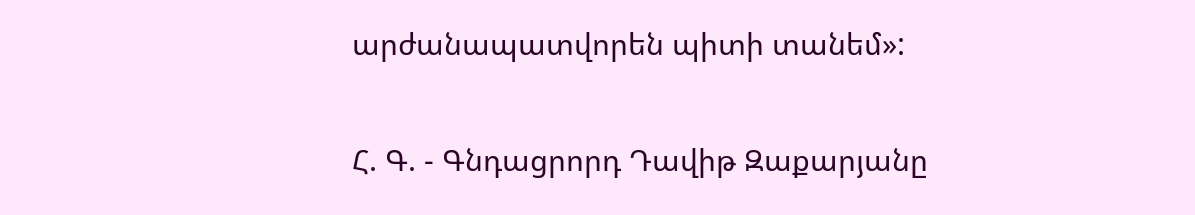արժանապատվորեն պիտի տանեմ»:

Հ. Գ. - Գնդացրորդ Դավիթ Զաքարյանը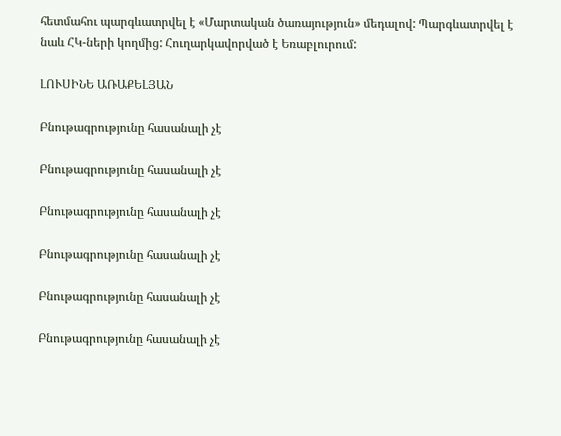հետմահու պարգևատրվել է «Մարտական ծառայություն» մեդալով: Պարգևատրվել է նաև ՀԿ-ների կողմից: Հուղարկավորված է Եռաբլուրում:

ԼՈՒՍԻՆԵ ԱՌԱՔԵԼՅԱՆ

Բնութագրությունը հասանալի չէ

Բնութագրությունը հասանալի չէ

Բնութագրությունը հասանալի չէ

Բնութագրությունը հասանալի չէ

Բնութագրությունը հասանալի չէ

Բնութագրությունը հասանալի չէ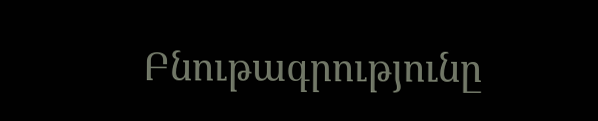Բնութագրությունը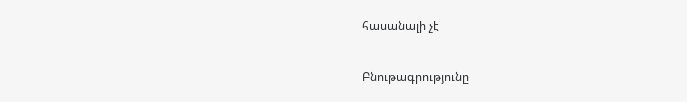հասանալի չէ

Բնութագրությունը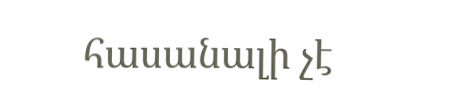հասանալի չէ